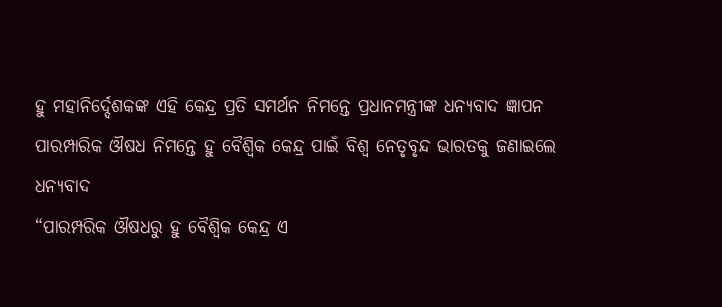ହୁ ମହାନିର୍ଦ୍ଦେଶକଙ୍କ ଏହି କେନ୍ଦ୍ର ପ୍ରତି ସମର୍ଥନ ନିମନ୍ତେ ପ୍ରଧାନମନ୍ତ୍ରୀଙ୍କ ଧନ୍ୟବାଦ ଜ୍ଞାପନ
ପାରମ୍ପାରିକ ଔଷଧ ନିମନ୍ତେ ହୁ ବୈଶ୍ୱିକ କେନ୍ଦ୍ର ପାଇଁ ବିଶ୍ୱ ନେତୃବୃନ୍ଦ ଭାରତକୁ ଜଣାଇଲେ ଧନ୍ୟବାଦ
“ପାରମ୍ପରିକ ଔଷଧରୁ ହୁ ବୈଶ୍ୱିକ କେନ୍ଦ୍ର ଏ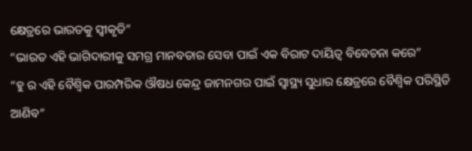କ୍ଷେତ୍ରରେ ଭାରତକୁ ସ୍ୱୀକୃତି”
“ଭାରତ ଏହି ଭାଗିଦାରୀକୁ ସମଗ୍ର ମାନବତାର ସେବା ପାଇଁ ଏକ ବିରାଟ ଦାୟିତ୍ୱ ବିବେଚନା କରେ”
“ହୁ ର ଏହି ବୈଶ୍ୱିକ ପାରମ୍ପରିକ ଔଷଧ କେନ୍ଦ୍ର ଜାମନଗର ପାଇଁ ସ୍ୱାସ୍ଥ୍ୟ ସୁଧାର କ୍ଷେତ୍ରରେ ବୈଶ୍ୱିକ ପରିସ୍ଥିତି ଆଣିବ”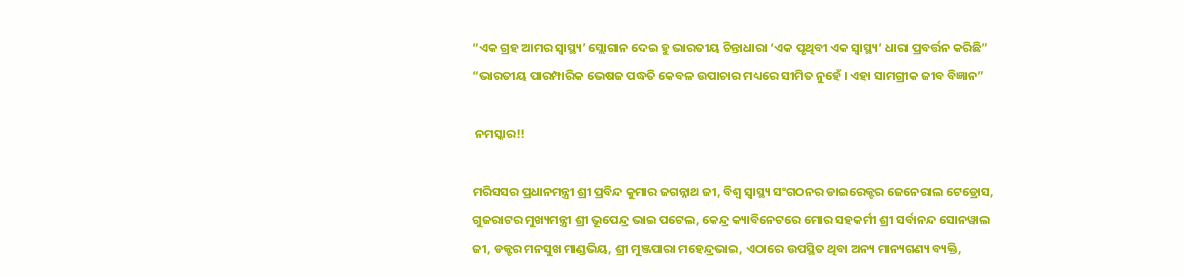“ଏକ ଗ୍ରହ ଆମର ସ୍ୱାସ୍ଥ୍ୟ’ ସ୍ଲୋଗାନ ଦେଇ ହୁ ଭାରତୀୟ ଚିନ୍ତାଧାରା ‘ଏକ ପୃଥିବୀ ଏକ ସ୍ୱାସ୍ଥ୍ୟ’ ଧାରା ପ୍ରବର୍ତ୍ତନ କରିଛି”
“ଭାରତୀୟ ପାରମ୍ପାରିକ ଭେଷଜ ପଦ୍ଧତି କେବଳ ଉପାଚାର ମଧ୍ୟରେ ସୀମିତ ନୁହେଁ । ଏହା ସାମଗ୍ରୀକ ଜୀବ ବିଜ୍ଞାନ”

 ନମସ୍କାର!!

ମରିସସର ପ୍ରଧାନମନ୍ତ୍ରୀ ଶ୍ରୀ ପ୍ରବିନ୍ଦ କୁମାର ଜଗନ୍ନାଥ ଜୀ, ବିଶ୍ୱ ସ୍ୱାସ୍ଥ୍ୟ ସଂଗଠନର ଡାଇରେକ୍ଟର ଜେନେରାଲ ଟେଡ୍ରୋସ, ଗୁଜରାଟର ମୁଖ୍ୟମନ୍ତ୍ରୀ ଶ୍ରୀ ଭୂପେନ୍ଦ୍ର ଭାଇ ପଟେଲ, କେନ୍ଦ୍ର କ୍ୟାବିନେଟରେ ମୋର ସହକର୍ମୀ ଶ୍ରୀ ସର୍ବାନନ୍ଦ ସୋନୱାଲ ଜୀ, ଡକ୍ଟର ମନସୁଖ ମାଣ୍ଡଭିୟ, ଶ୍ରୀ ମୁଞ୍ଜପାରା ମହେନ୍ଦ୍ରଭାଇ, ଏଠାରେ ଉପସ୍ଥିତ ଥିବା ଅନ୍ୟ ମାନ୍ୟଗଣ୍ୟ ବ୍ୟକ୍ତି,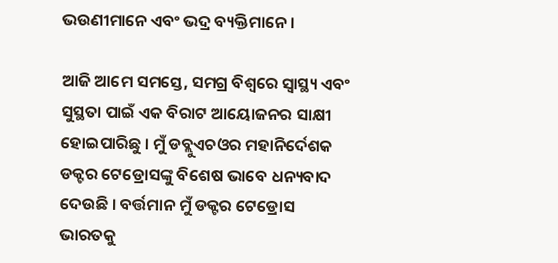ଭଉଣୀମାନେ ଏବଂ ଭଦ୍ର ବ୍ୟକ୍ତିମାନେ ।

ଆଜି ଆମେ ସମସ୍ତେ, ସମଗ୍ର ବିଶ୍ୱରେ ସ୍ୱାସ୍ଥ୍ୟ ଏବଂ ସୁସ୍ଥତା ପାଇଁ ଏକ ବିରାଟ ଆୟୋଜନର ସାକ୍ଷୀ ହୋଇପାରିଛୁ । ମୁଁ ଡବ୍ଲୁଏଚଓର ମହାନିର୍ଦେଶକ ଡକ୍ଟର ଟେଡ୍ରୋସଙ୍କୁ ବିଶେଷ ଭାବେ ଧନ୍ୟବାଦ ଦେଉଛି । ବର୍ତ୍ତମାନ ମୁଁ ଡକ୍ଟର ଟେଡ୍ରୋସ ଭାରତକୁ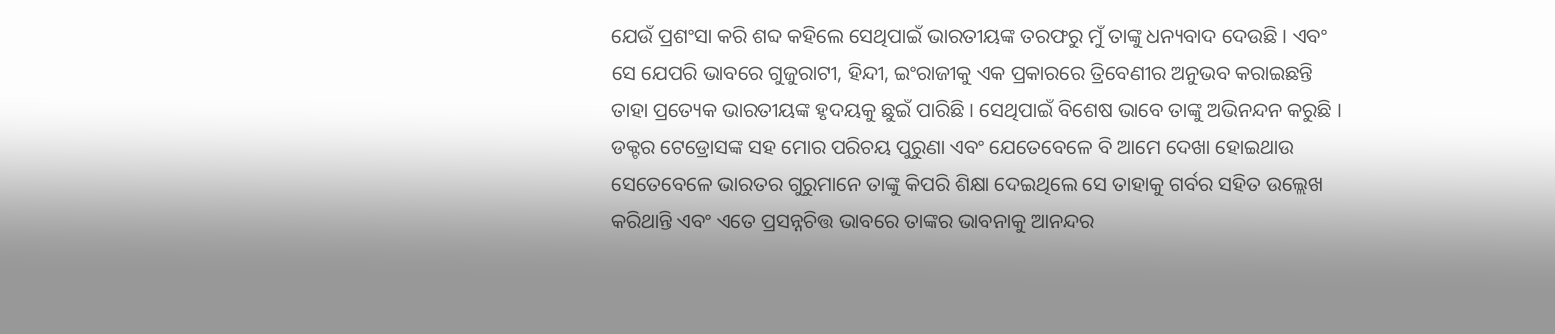ଯେଉଁ ପ୍ରଶଂସା କରି ଶବ୍ଦ କହିଲେ ସେଥିପାଇଁ ଭାରତୀୟଙ୍କ ତରଫରୁ ମୁଁ ତାଙ୍କୁ ଧନ୍ୟବାଦ ଦେଉଛି । ଏବଂ ସେ ଯେପରି ଭାବରେ ଗୁଜୁରାଟୀ, ହିନ୍ଦୀ, ଇଂରାଜୀକୁ ଏକ ପ୍ରକାରରେ ତ୍ରିବେଣୀର ଅନୁଭବ କରାଇଛନ୍ତି ତାହା ପ୍ରତ୍ୟେକ ଭାରତୀୟଙ୍କ ହୃଦୟକୁ ଛୁଇଁ ପାରିଛି । ସେଥିପାଇଁ ବିଶେଷ ଭାବେ ତାଙ୍କୁ ଅଭିନନ୍ଦନ କରୁଛି । ଡକ୍ଟର ଟେଡ୍ରୋସଙ୍କ ସହ ମୋର ପରିଚୟ ପୁରୁଣା ଏବଂ ଯେତେବେଳେ ବି ଆମେ ଦେଖା ହୋଇଥାଉ ସେତେବେଳେ ଭାରତର ଗୁରୁମାନେ ତାଙ୍କୁ କିପରି ଶିକ୍ଷା ଦେଇଥିଲେ ସେ ତାହାକୁ ଗର୍ବର ସହିତ ଉଲ୍ଲେଖ କରିଥାନ୍ତି ଏବଂ ଏତେ ପ୍ରସନ୍ନଚିତ୍ତ ଭାବରେ ତାଙ୍କର ଭାବନାକୁ ଆନନ୍ଦର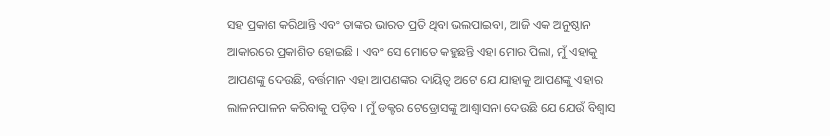ସହ ପ୍ରକାଶ କରିଥାନ୍ତି ଏବଂ ତାଙ୍କର ଭାରତ ପ୍ରତି ଥିବା ଭଲପାଇବା, ଆଜି ଏକ ଅନୁଷ୍ଠାନ ଆକାରରେ ପ୍ରକାଶିତ ହୋଇଛି । ଏବଂ ସେ ମୋତେ କହୁଛନ୍ତି ଏହା ମୋର ପିଲା, ମୁଁ ଏହାକୁ ଆପଣଙ୍କୁ ଦେଉଛି, ବର୍ତ୍ତମାନ ଏହା ଆପଣଙ୍କର ଦାୟିତ୍ୱ ଅଟେ ଯେ ଯାହାକୁ ଆପଣଙ୍କୁ ଏହାର ଲାଳନପାଳନ କରିବାକୁ ପଡ଼ିବ । ମୁଁ ଡକ୍ଟର ଟେଡ୍ରୋସଙ୍କୁ ଆଶ୍ୱାସନା ଦେଉଛି ଯେ ଯେଉଁ ବିଶ୍ୱାସ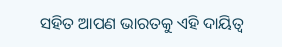ସହିତ ଆପଣ ଭାରତକୁ ଏହି ଦାୟିତ୍ୱ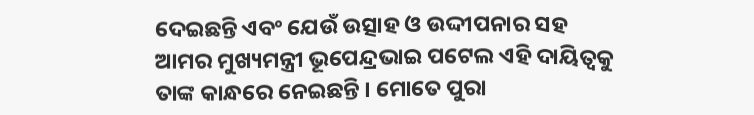ଦେଇଛନ୍ତି ଏବଂ ଯେଉଁ ଉତ୍ସାହ ଓ ଉଦ୍ଦୀପନାର ସହ ଆମର ମୁଖ୍ୟମନ୍ତ୍ରୀ ଭୂପେନ୍ଦ୍ରଭାଇ ପଟେଲ ଏହି ଦାୟିତ୍ୱକୁ ତାଙ୍କ କାନ୍ଧରେ ନେଇଛନ୍ତି । ମୋତେ ପୁରା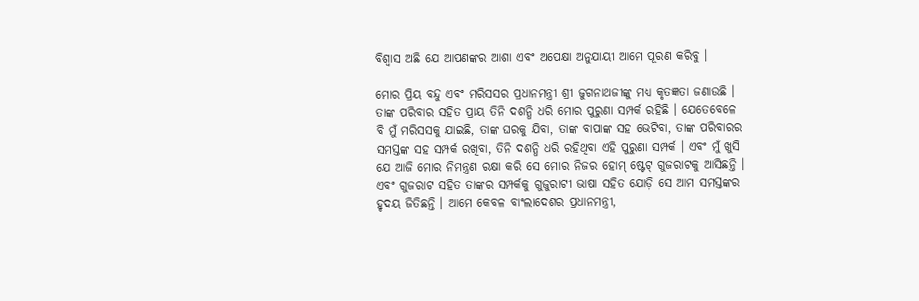ବିଶ୍ୱାସ ଅଛି ଯେ ଆପଣଙ୍କର ଆଶା ଏବଂ ଅପେକ୍ଷା ଅନୁଯାୟୀ ଆମେ ପୂରଣ କରିବୁ ।

ମୋର ପ୍ରିୟ ବନ୍ଦୁ ଏବଂ ମରିସସର ପ୍ରଧାନମନ୍ତ୍ରୀ ଶ୍ରୀ ଜୁଗନାଥଜୀଙ୍କୁ ମଧ୍ୟ କୃତଜ୍ଞତା ଜଣାଉଛି । ତାଙ୍କ ପରିବାର ସହିତ ପ୍ରାୟ ତିନି ଦଶନ୍ଧି ଧରି ମୋର ପୁରୁଣା ସମ୍ପର୍କ ରହିଛି । ଯେତେବେଳେ ବି ମୁଁ ମରିସସକୁ ଯାଇଛି, ତାଙ୍କ ଘରକୁ ଯିବା, ତାଙ୍କ ବାପାଙ୍କ ସହ ଭେଟିବା, ତାଙ୍କ ପରିବାରର ସମସ୍ତଙ୍କ ସହ ସମ୍ପର୍କ ରଖିବା, ତିନି ଦଶନ୍ଧି ଧରି ରହିଥିବା ଏହି ପୁରୁଣା ସମ୍ପର୍କ । ଏବଂ ମୁଁ ଖୁସି ଯେ ଆଜି ମୋର ନିମନ୍ତ୍ରଣ ରକ୍ଷା କରି ସେ ମୋର ନିଜର ହୋମ୍ ଷ୍ଟେଟ୍ ଗୁଜରାଟକୁ ଆସିଛନ୍ତି । ଏବଂ ଗୁଜରାଟ ସହିତ ତାଙ୍କର ସମ୍ପର୍କକୁ ଗୁଜୁରାଟୀ ଭାଷା ସହିତ ଯୋଡ଼ି ସେ ଆମ ସମସ୍ତଙ୍କର ହୃଦୟ ଜିତିଛନ୍ତି । ଆମେ କେବଳ ବାଂଲାଦେଶର ପ୍ରଧାନମନ୍ତ୍ରୀ,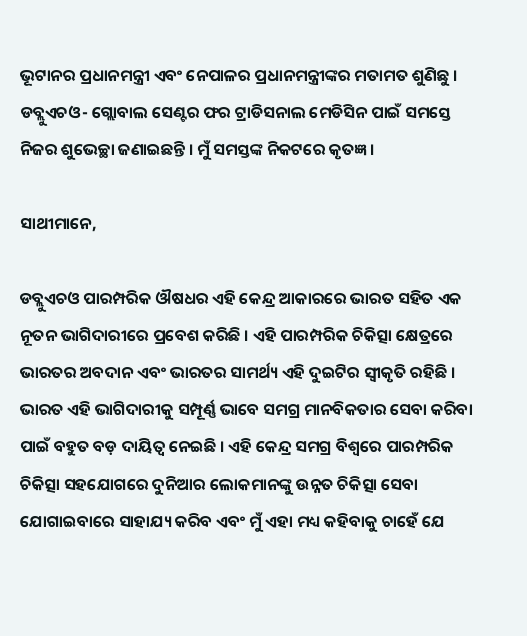ଭୂଟାନର ପ୍ରଧାନମନ୍ତ୍ରୀ ଏବଂ ନେପାଳର ପ୍ରଧାନମନ୍ତ୍ରୀଙ୍କର ମତାମତ ଶୁଣିଛୁ । ଡବ୍ଲୁଏଚଓ- ଗ୍ଲୋବାଲ ସେଣ୍ଟର ଫର ଟ୍ରାଡିସନାଲ ମେଡିସିନ ପାଇଁ ସମସ୍ତେ ନିଜର ଶୁଭେଚ୍ଛା ଜଣାଇଛନ୍ତି । ମୁଁ ସମସ୍ତଙ୍କ ନିକଟରେ କୃତଜ୍ଞ ।

ସାଥୀମାନେ,

ଡବ୍ଲୁଏଚଓ ପାରମ୍ପରିକ ଔଷଧର ଏହି କେନ୍ଦ୍ର ଆକାରରେ ଭାରତ ସହିତ ଏକ ନୂତନ ଭାଗିଦାରୀରେ ପ୍ରବେଶ କରିଛି । ଏହି ପାରମ୍ପରିକ ଚିକିତ୍ସା କ୍ଷେତ୍ରରେ ଭାରତର ଅବଦାନ ଏବଂ ଭାରତର ସାମର୍ଥ୍ୟ ଏହି ଦୁଇଟିର ସ୍ୱୀକୃତି ରହିଛି । ଭାରତ ଏହି ଭାଗିଦାରୀକୁ ସମ୍ପୂର୍ଣ୍ଣ ଭାବେ ସମଗ୍ର ମାନବିକତାର ସେବା କରିବା ପାଇଁ ବହୁତ ବଡ଼ ଦାୟିତ୍ୱ ନେଇଛି । ଏହି କେନ୍ଦ୍ର ସମଗ୍ର ବିଶ୍ୱରେ ପାରମ୍ପରିକ ଚିକିତ୍ସା ସହଯୋଗରେ ଦୁନିଆର ଲୋକମାନଙ୍କୁ ଉନ୍ନତ ଚିକିତ୍ସା ସେବା ଯୋଗାଇବାରେ ସାହାଯ୍ୟ କରିବ ଏବଂ ମୁଁ ଏହା ମଧ୍ୟ କହିବାକୁ ଚାହେଁ ଯେ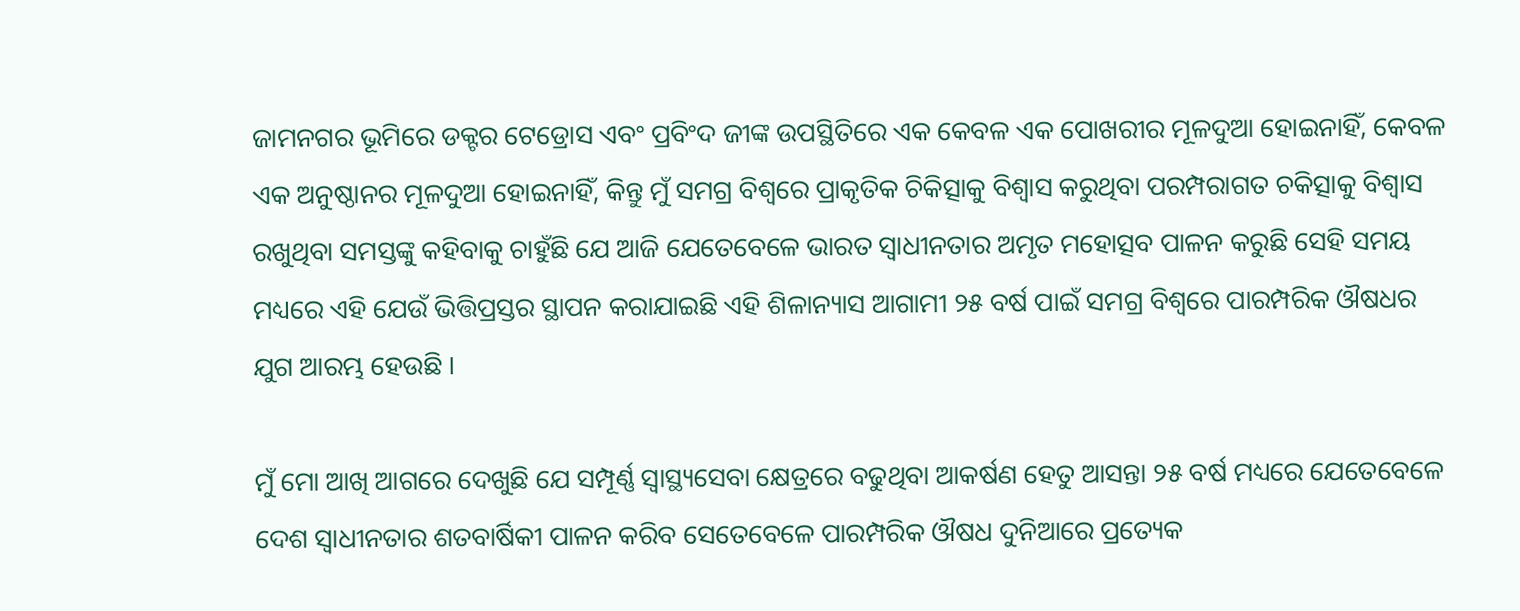ଜାମନଗର ଭୂମିରେ ଡକ୍ଟର ଟେଡ୍ରୋସ ଏବଂ ପ୍ରବିଂଦ ଜୀଙ୍କ ଉପସ୍ଥିତିରେ ଏକ କେବଳ ଏକ ପୋଖରୀର ମୂଳଦୁଆ ହୋଇନାହିଁ, କେବଳ ଏକ ଅନୁଷ୍ଠାନର ମୂଳଦୁଆ ହୋଇନାହିଁ, କିନ୍ତୁ ମୁଁ ସମଗ୍ର ବିଶ୍ୱରେ ପ୍ରାକୃତିକ ଚିକିତ୍ସାକୁ ବିଶ୍ୱାସ କରୁଥିବା ପରମ୍ପରାଗତ ଚକିତ୍ସାକୁ ବିଶ୍ୱାସ ରଖୁଥିବା ସମସ୍ତଙ୍କୁ କହିବାକୁ ଚାହୁଁଛି ଯେ ଆଜି ଯେତେବେଳେ ଭାରତ ସ୍ୱାଧୀନତାର ଅମୃତ ମହୋତ୍ସବ ପାଳନ କରୁଛି ସେହି ସମୟ ମଧ୍ୟରେ ଏହି ଯେଉଁ ଭିତ୍ତିପ୍ରସ୍ତର ସ୍ଥାପନ କରାଯାଇଛି ଏହି ଶିଳାନ୍ୟାସ ଆଗାମୀ ୨୫ ବର୍ଷ ପାଇଁ ସମଗ୍ର ବିଶ୍ୱରେ ପାରମ୍ପରିକ ଔଷଧର ଯୁଗ ଆରମ୍ଭ ହେଉଛି ।

ମୁଁ ମୋ ଆଖି ଆଗରେ ଦେଖୁଛି ଯେ ସମ୍ପୂର୍ଣ୍ଣ ସ୍ୱାସ୍ଥ୍ୟସେବା କ୍ଷେତ୍ରରେ ବଢୁଥିବା ଆକର୍ଷଣ ହେତୁ ଆସନ୍ତା ୨୫ ବର୍ଷ ମଧ୍ୟରେ ଯେତେବେଳେ ଦେଶ ସ୍ୱାଧୀନତାର ଶତବାର୍ଷିକୀ ପାଳନ କରିବ ସେତେବେଳେ ପାରମ୍ପରିକ ଔଷଧ ଦୁନିଆରେ ପ୍ରତ୍ୟେକ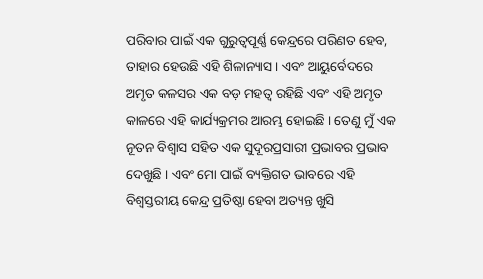ପରିବାର ପାଇଁ ଏକ ଗୁରୁତ୍ୱପୂର୍ଣ୍ଣ କେନ୍ଦ୍ରରେ ପରିଣତ ହେବ, ତାହାର ହେଉଛି ଏହି ଶିଳାନ୍ୟାସ । ଏବଂ ଆୟୁର୍ବେଦରେ ଅମୃତ କଳସର ଏକ ବଡ଼ ମହତ୍ୱ ରହିଛି ଏବଂ ଏହି ଅମୃତ କାଳରେ ଏହି କାର୍ଯ୍ୟକ୍ରମର ଆରମ୍ଭ ହୋଇଛି । ତେଣୁ ମୁଁ ଏକ ନୂତନ ବିଶ୍ୱାସ ସହିତ ଏକ ସୁଦୂରପ୍ରସାରୀ ପ୍ରଭାବର ପ୍ରଭାବ ଦେଖୁଛି । ଏବଂ ମୋ ପାଇଁ ବ୍ୟକ୍ତିଗତ ଭାବରେ ଏହି ବିଶ୍ୱସ୍ତରୀୟ କେନ୍ଦ୍ର ପ୍ରତିଷ୍ଠା ହେବା ଅତ୍ୟନ୍ତ ଖୁସି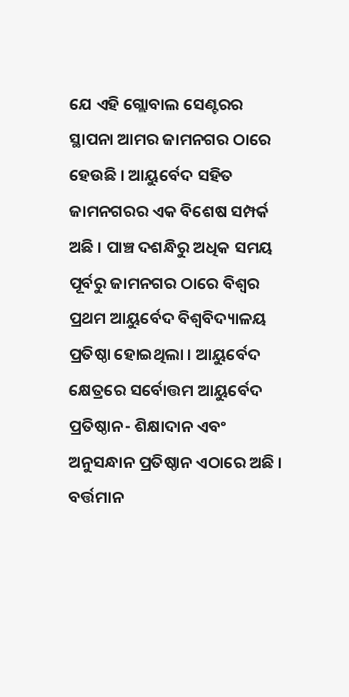ଯେ ଏହି ଗ୍ଲୋବାଲ ସେଣ୍ଟରର ସ୍ଥାପନା ଆମର ଜାମନଗର ଠାରେ ହେଉଛି । ଆୟୁର୍ବେଦ ସହିତ ଜାମନଗରର ଏକ ବିଶେଷ ସମ୍ପର୍କ ଅଛି । ପାଞ୍ଚ ଦଶନ୍ଧିରୁ ଅଧିକ ସମୟ ପୂର୍ବରୁ ଜାମନଗର ଠାରେ ବିଶ୍ୱର ପ୍ରଥମ ଆୟୁର୍ବେଦ ବିଶ୍ୱବିଦ୍ୟାଳୟ ପ୍ରତିଷ୍ଠା ହୋଇଥିଲା । ଆୟୁର୍ବେଦ କ୍ଷେତ୍ରରେ ସର୍ବୋତ୍ତମ ଆୟୁର୍ବେଦ ପ୍ରତିଷ୍ଠାନ- ଶିକ୍ଷାଦାନ ଏବଂ ଅନୁସନ୍ଧାନ ପ୍ରତିଷ୍ଠାନ ଏଠାରେ ଅଛି । ବର୍ତ୍ତମାନ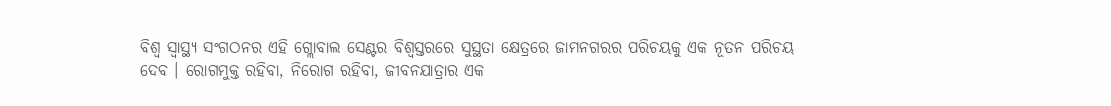ବିଶ୍ୱ ସ୍ୱାସ୍ଥ୍ୟ ସଂଗଠନର ଏହି ଗ୍ଲୋବାଲ ସେଣ୍ଟର ବିଶ୍ୱସ୍ତରରେ ସୁସ୍ଥତା କ୍ଷେତ୍ରରେ ଜାମନଗରର ପରିଚୟକୁ ଏକ ନୂତନ ପରିଚୟ ଦେବ । ରୋଗମୁକ୍ତ ରହିବା, ନିରୋଗ ରହିବା, ଜୀବନଯାତ୍ରାର ଏକ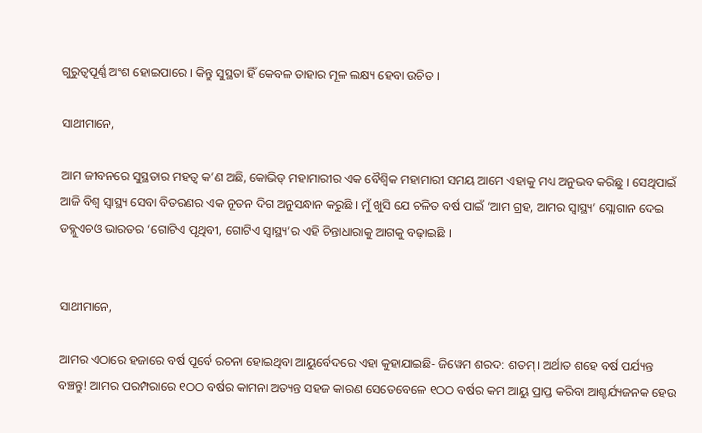ଗୁରୁତ୍ୱପୂର୍ଣ୍ଣ ଅଂଶ ହୋଇପାରେ । କିନ୍ତୁ ସୁସ୍ଥତା ହିଁ କେବଳ ତାହାର ମୂଳ ଲକ୍ଷ୍ୟ ହେବା ଉଚିତ ।

ସାଥୀମାନେ,

ଆମ ଜୀବନରେ ସୁସ୍ଥତାର ମହତ୍ୱ କ’ଣ ଅଛି, କୋଭିଡ୍ ମହାମାରୀର ଏକ ବୈଶ୍ୱିକ ମହାମାରୀ ସମୟ ଆମେ ଏହାକୁ ମଧ୍ୟ ଅନୁଭବ କରିଛୁ । ସେଥିପାଇଁ ଆଜି ବିଶ୍ୱ ସ୍ୱାସ୍ଥ୍ୟ ସେବା ବିତରଣର ଏକ ନୂତନ ଦିଗ ଅନୁସନ୍ଧାନ କରୁଛି । ମୁଁ ଖୁସି ଯେ ଚଳିତ ବର୍ଷ ପାଇଁ ‘ଆମ ଗ୍ରହ, ଆମର ସ୍ୱାସ୍ଥ୍ୟ’ ସ୍ଲୋଗାନ ଦେଇ ଡବ୍ଲୁଏଚଓ ଭାରତର ‘ଗୋଟିଏ ପୃଥିବୀ, ଗୋଟିଏ ସ୍ୱାସ୍ଥ୍ୟ’ର ଏହି ଚିନ୍ତାଧାରାକୁ ଆଗକୁ ବଢ଼ାଇଛି ।


ସାଥୀମାନେ,

ଆମର ଏଠାରେ ହଜାରେ ବର୍ଷ ପୂର୍ବେ ରଚନା ହୋଇଥିବା ଆୟୁର୍ବେଦରେ ଏହା କୁହାଯାଇଛି- ଜିୱେମ ଶରଦ: ଶତମ୍। ଅର୍ଥାତ ଶହେ ବର୍ଷ ପର୍ଯ୍ୟନ୍ତ ବଞ୍ଚନ୍ତୁ! ଆମର ପରମ୍ପରାରେ ୧ଠଠ ବର୍ଷର କାମନା ଅତ୍ୟନ୍ତ ସହଜ କାରଣ ସେତେବେଳେ ୧ଠଠ ବର୍ଷର କମ ଆୟୁ ପ୍ରାପ୍ତ କରିବା ଆଶ୍ଚର୍ଯ୍ୟଜନକ ହେଉ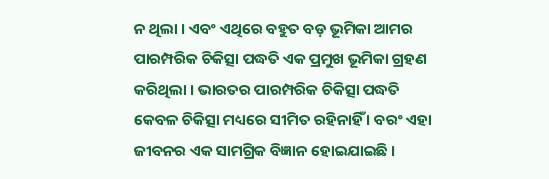ନ ଥିଲା । ଏବଂ ଏଥିରେ ବହୁତ ବଡ଼ ଭୂମିକା ଆମର ପାରମ୍ପରିକ ଚିକିତ୍ସା ପଦ୍ଧତି ଏକ ପ୍ରମୁଖ ଭୂମିକା ଗ୍ରହଣ କରିଥିଲା । ଭାରତର ପାରମ୍ପରିକ ଚିକିତ୍ସା ପଦ୍ଧତି କେବଳ ଚିକିତ୍ସା ମଧ୍ୟରେ ସୀମିତ ରହିନାହିଁ । ବରଂ ଏହା ଜୀବନର ଏକ ସାମଗ୍ରିକ ବିଜ୍ଞାନ ହୋଇଯାଇଛି ।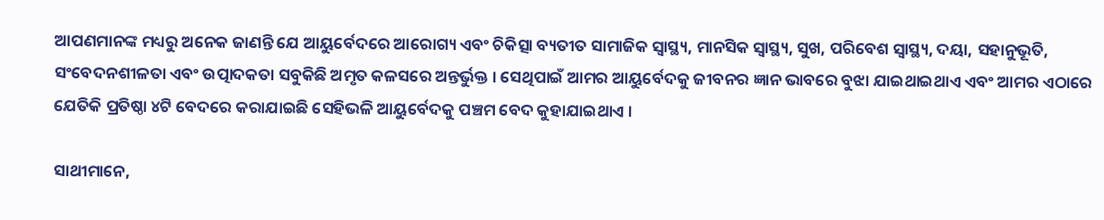ଆପଣମାନଙ୍କ ମଧ୍ୟରୁ ଅନେକ ଜାଣନ୍ତି ଯେ ଆୟୁର୍ବେଦରେ ଆରୋଗ୍ୟ ଏବଂ ଚିକିତ୍ସା ବ୍ୟତୀତ ସାମାଜିକ ସ୍ୱାସ୍ଥ୍ୟ, ମାନସିକ ସ୍ୱାସ୍ଥ୍ୟ, ସୁଖ, ପରିବେଶ ସ୍ୱାସ୍ଥ୍ୟ, ଦୟା, ସହାନୁଭୂତି, ସଂବେଦନଶୀଳତା ଏବଂ ଉତ୍ପାଦକତା ସବୁକିଛି ଅମୃତ କଳସରେ ଅନ୍ତର୍ଭୁକ୍ତ । ସେଥିପାଇଁ ଆମର ଆୟୁର୍ବେଦକୁ ଜୀବନର ଜ୍ଞାନ ଭାବରେ ବୁଝା ଯାଇଥାଇଥାଏ ଏବଂ ଆମର ଏଠାରେ ଯେତିକି ପ୍ରତିଷ୍ଠା ୪ଟି ବେଦରେ କରାଯାଇଛି ସେହିଭଳି ଆୟୁର୍ବେଦକୁ ପଞ୍ଚମ ବେଦ କୁହାଯାଇଥାଏ ।

ସାଥୀମାନେ,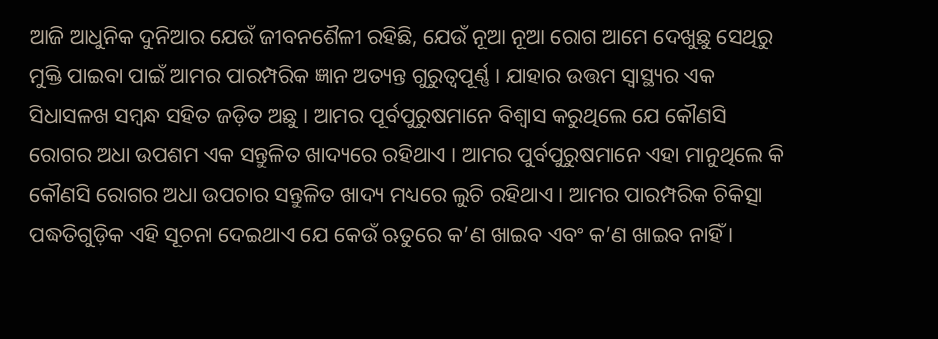ଆଜି ଆଧୁନିକ ଦୁନିଆର ଯେଉଁ ଜୀବନଶୈଳୀ ରହିଛି, ଯେଉଁ ନୂଆ ନୂଆ ରୋଗ ଆମେ ଦେଖୁଛୁ ସେଥିରୁ ମୁକ୍ତି ପାଇବା ପାଇଁ ଆମର ପାରମ୍ପରିକ ଜ୍ଞାନ ଅତ୍ୟନ୍ତ ଗୁରୁତ୍ୱପୂର୍ଣ୍ଣ । ଯାହାର ଉତ୍ତମ ସ୍ୱାସ୍ଥ୍ୟର ଏକ ସିଧାସଳଖ ସମ୍ବନ୍ଧ ସହିତ ଜଡ଼ିତ ଅଛୁ । ଆମର ପୂର୍ବପୁରୁଷମାନେ ବିଶ୍ୱାସ କରୁଥିଲେ ଯେ କୌଣସି ରୋଗର ଅଧା ଉପଶମ ଏକ ସନ୍ତୁଳିତ ଖାଦ୍ୟରେ ରହିଥାଏ । ଆମର ପୁର୍ବପୁରୁଷମାନେ ଏହା ମାନୁଥିଲେ କି କୌଣସି ରୋଗର ଅଧା ଉପଚାର ସନ୍ତୁଳିତ ଖାଦ୍ୟ ମଧ୍ୟରେ ଲୁଚି ରହିଥାଏ । ଆମର ପାରମ୍ପରିକ ଚିକିତ୍ସା ପଦ୍ଧତିଗୁଡ଼ିକ ଏହି ସୂଚନା ଦେଇଥାଏ ଯେ କେଉଁ ଋତୁରେ କ’ଣ ଖାଇବ ଏବଂ କ’ଣ ଖାଇବ ନାହିଁ ।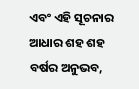ଏବଂ ଏହି ସୂଚନାର ଆଧାର ଶହ ଶହ ବର୍ଷର ଅନୁଭବ,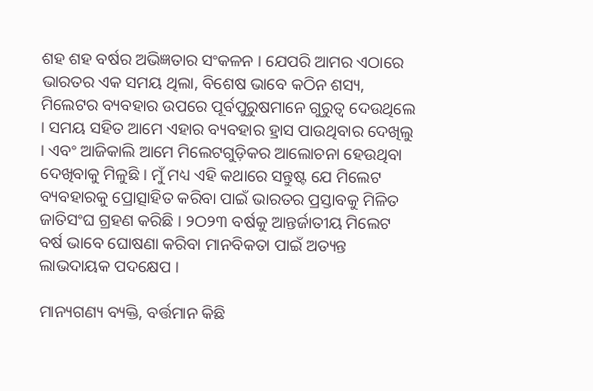ଶହ ଶହ ବର୍ଷର ଅଭିଜ୍ଞତାର ସଂକଳନ । ଯେପରି ଆମର ଏଠାରେ ଭାରତର ଏକ ସମୟ ଥିଲା, ବିଶେଷ ଭାବେ କଠିନ ଶସ୍ୟ, ମିଲେଟର ବ୍ୟବହାର ଉପରେ ପୂର୍ବପୁରୁଷମାନେ ଗୁରୁତ୍ୱ ଦେଉଥିଲେ । ସମୟ ସହିତ ଆମେ ଏହାର ବ୍ୟବହାର ହ୍ରାସ ପାଉଥିବାର ଦେଖିଲୁ । ଏବଂ ଆଜିକାଲି ଆମେ ମିଲେଟଗୁଡ଼ିକର ଆଲୋଚନା ହେଉଥିବା ଦେଖିବାକୁ ମିଳୁଛି । ମୁଁ ମଧ୍ୟ ଏହି କଥାରେ ସନ୍ତୁଷ୍ଟ ଯେ ମିଲେଟ ବ୍ୟବହାରକୁ ପ୍ରୋତ୍ସାହିତ କରିବା ପାଇଁ ଭାରତର ପ୍ରସ୍ତାବକୁ ମିଳିତ ଜାତିସଂଘ ଗ୍ରହଣ କରିଛି । ୨ଠ୨୩ ବର୍ଷକୁ ଆନ୍ତର୍ଜାତୀୟ ମିଲେଟ ବର୍ଷ ଭାବେ ଘୋଷଣା କରିବା ମାନବିକତା ପାଇଁ ଅତ୍ୟନ୍ତ ଲାଭଦାୟକ ପଦକ୍ଷେପ ।

ମାନ୍ୟଗଣ୍ୟ ବ୍ୟକ୍ତି, ବର୍ତ୍ତମାନ କିଛି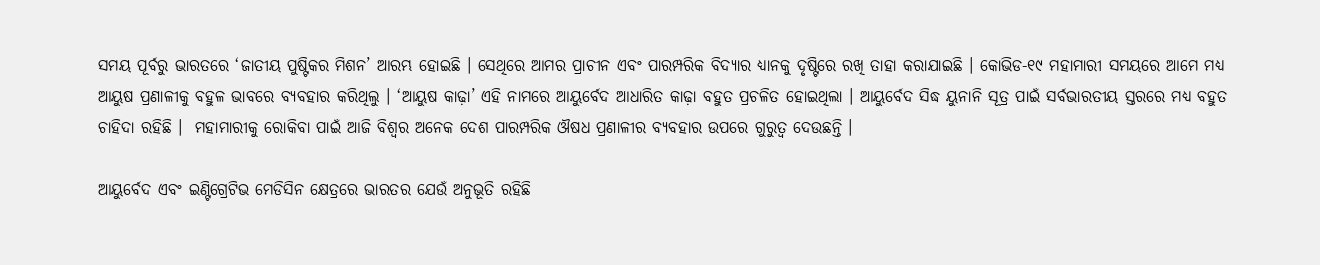ସମୟ ପୂର୍ବରୁ ଭାରତରେ ‘ଜାତୀୟ ପୁଷ୍ଟିକର ମିଶନ’ ଆରମ୍ଭ ହୋଇଛି । ସେଥିରେ ଆମର ପ୍ରାଚୀନ ଏବଂ ପାରମ୍ପରିକ ବିଦ୍ୟାର ଧ୍ୟାନକୁ ଦୃଷ୍ଟିରେ ରଖି ତାହା କରାଯାଇଛି । କୋଭିଡ-୧୯ ମହାମାରୀ ସମୟରେ ଆମେ ମଧ୍ୟ ଆୟୁଷ ପ୍ରଣାଳୀକୁ ବହୁଳ ଭାବରେ ବ୍ୟବହାର କରିଥିଲୁ । ‘ଆୟୁଷ କାଢ଼ା’ ଏହି ନାମରେ ଆୟୁର୍ବେଦ ଆଧାରିତ କାଢ଼ା ବହୁତ ପ୍ରଚଳିତ ହୋଇଥିଲା । ଆୟୁର୍ବେଦ ସିଦ୍ଧ ୟୁନାନି ସୂତ୍ର ପାଇଁ ସର୍ବଭାରତୀୟ ସ୍ତରରେ ମଧ୍ୟ ବହୁତ ଚାହିଦା ରହିଛି ।  ମହାମାରୀକୁ ରୋକିବା ପାଇଁ ଆଜି ବିଶ୍ୱର ଅନେକ ଦେଶ ପାରମ୍ପରିକ ଔଷଧ ପ୍ରଣାଳୀର ବ୍ୟବହାର ଉପରେ ଗୁରୁତ୍ୱ ଦେଉଛନ୍ତି ।

ଆୟୁର୍ବେଦ ଏବଂ ଇଣ୍ଟିଗ୍ରେଟିଭ ମେଡିସିନ କ୍ଷେତ୍ରରେ ଭାରତର ଯେଉଁ ଅନୁଭୂତି ରହିଛି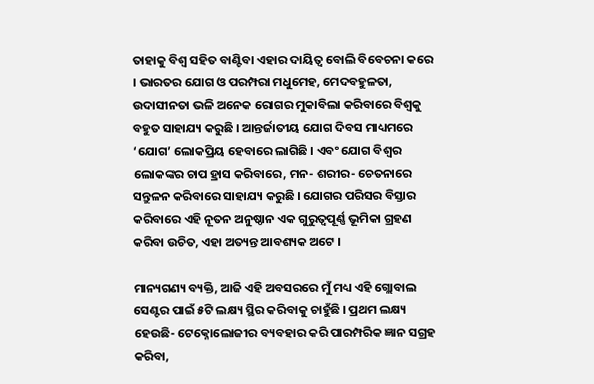ତାହାକୁ ବିଶ୍ୱ ସହିତ ବାଣ୍ଟିବା ଏହାର ଦାୟିତ୍ୱ ବୋଲି ବିବେଚନା କରେ । ଭାରତର ଯୋଗ ଓ ପରମ୍ପରା ମଧୁମେହ, ମେଦବହୁଳତା, ଉଦାସୀନତା ଭଳି ଅନେକ ରୋଗର ମୁକାବିଲା କରିବାରେ ବିଶ୍ୱକୁ ବହୁତ ସାହାଯ୍ୟ କରୁଛି । ଆନ୍ତର୍ଜାତୀୟ ଯୋଗ ଦିବସ ମାଧ୍ୟମରେ ‘ଯୋଗ’ ଲୋକପ୍ରିୟ ହେବାରେ ଲାଗିଛି । ଏବଂ ଯୋଗ ବିଶ୍ୱର ଲୋକଙ୍କର ଚାପ ହ୍ରାସ କରିବାରେ, ମନ- ଶରୀର- ଚେତନାରେ ସନ୍ତୁଳନ କରିବାରେ ସାହାଯ୍ୟ କରୁଛି । ଯୋଗର ପରିସର ବିସ୍ତାର କରିବାରେ ଏହି ନୂତନ ଅନୁଷ୍ଠାନ ଏକ ଗୁରୁତ୍ୱପୂର୍ଣ୍ଣ ଭୂମିକା ଗ୍ରହଣ କରିବା ଉଚିତ, ଏହା ଅତ୍ୟନ୍ତ ଆବଶ୍ୟକ ଅଟେ ।

ମାନ୍ୟଗଣ୍ୟ ବ୍ୟକ୍ତି, ଆଜି ଏହି ଅବସରରେ ମୁଁ ମଧ୍ୟ ଏହି ଗ୍ଲୋବାଲ ସେଣ୍ଟର ପାଇଁ ୫ଟି ଲକ୍ଷ୍ୟ ସ୍ଥିର କରିବାକୁ ଚାହୁଁଛି । ପ୍ରଥମ ଲକ୍ଷ୍ୟ ହେଉଛି- ଟେକ୍ନୋଲୋଜୀର ବ୍ୟବହାର କରି ପାରମ୍ପରିକ ଜ୍ଞାନ ସଗ୍ରହ କରିବା,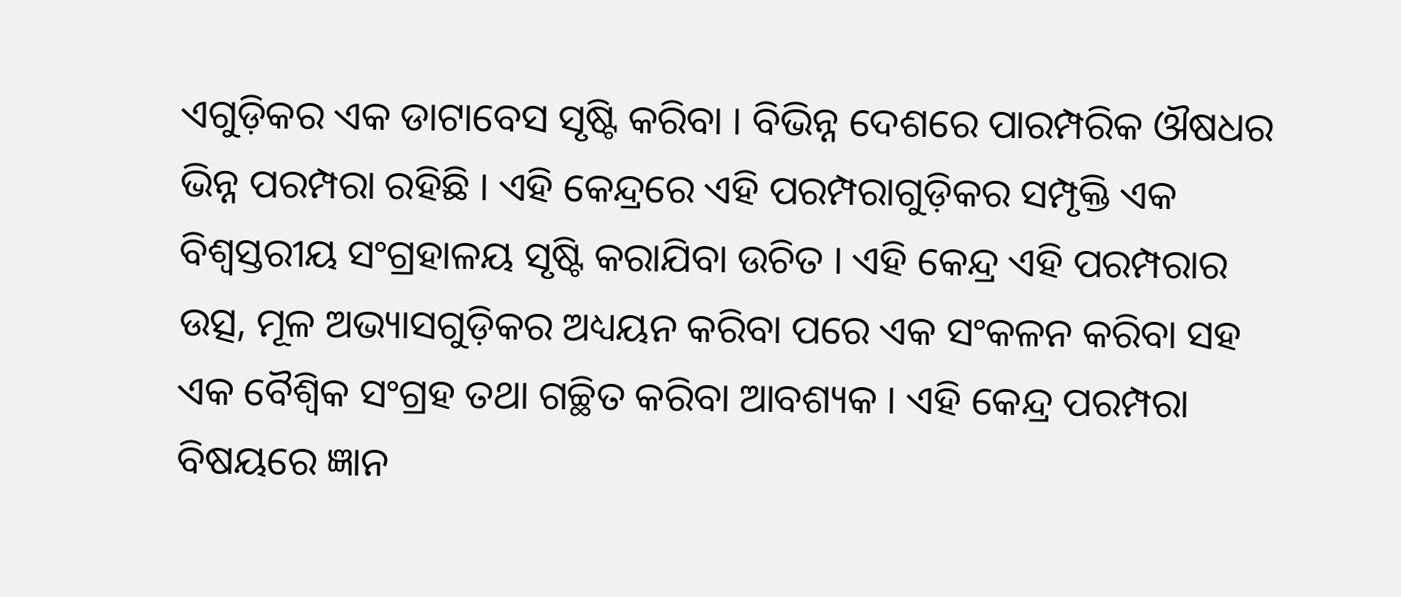ଏଗୁଡ଼ିକର ଏକ ଡାଟାବେସ ସୃଷ୍ଟି କରିବା । ବିଭିନ୍ନ ଦେଶରେ ପାରମ୍ପରିକ ଔଷଧର ଭିନ୍ନ ପରମ୍ପରା ରହିଛି । ଏହି କେନ୍ଦ୍ରରେ ଏହି ପରମ୍ପରାଗୁଡ଼ିକର ସମ୍ପୃକ୍ତି ଏକ ବିଶ୍ୱସ୍ତରୀୟ ସଂଗ୍ରହାଳୟ ସୃଷ୍ଟି କରାଯିବା ଉଚିତ । ଏହି କେନ୍ଦ୍ର ଏହି ପରମ୍ପରାର ଉତ୍ସ, ମୂଳ ଅଭ୍ୟାସଗୁଡ଼ିକର ଅଧ୍ୟୟନ କରିବା ପରେ ଏକ ସଂକଳନ କରିବା ସହ ଏକ ବୈଶ୍ୱିକ ସଂଗ୍ରହ ତଥା ଗଚ୍ଛିତ କରିବା ଆବଶ୍ୟକ । ଏହି କେନ୍ଦ୍ର ପରମ୍ପରା ବିଷୟରେ ଜ୍ଞାନ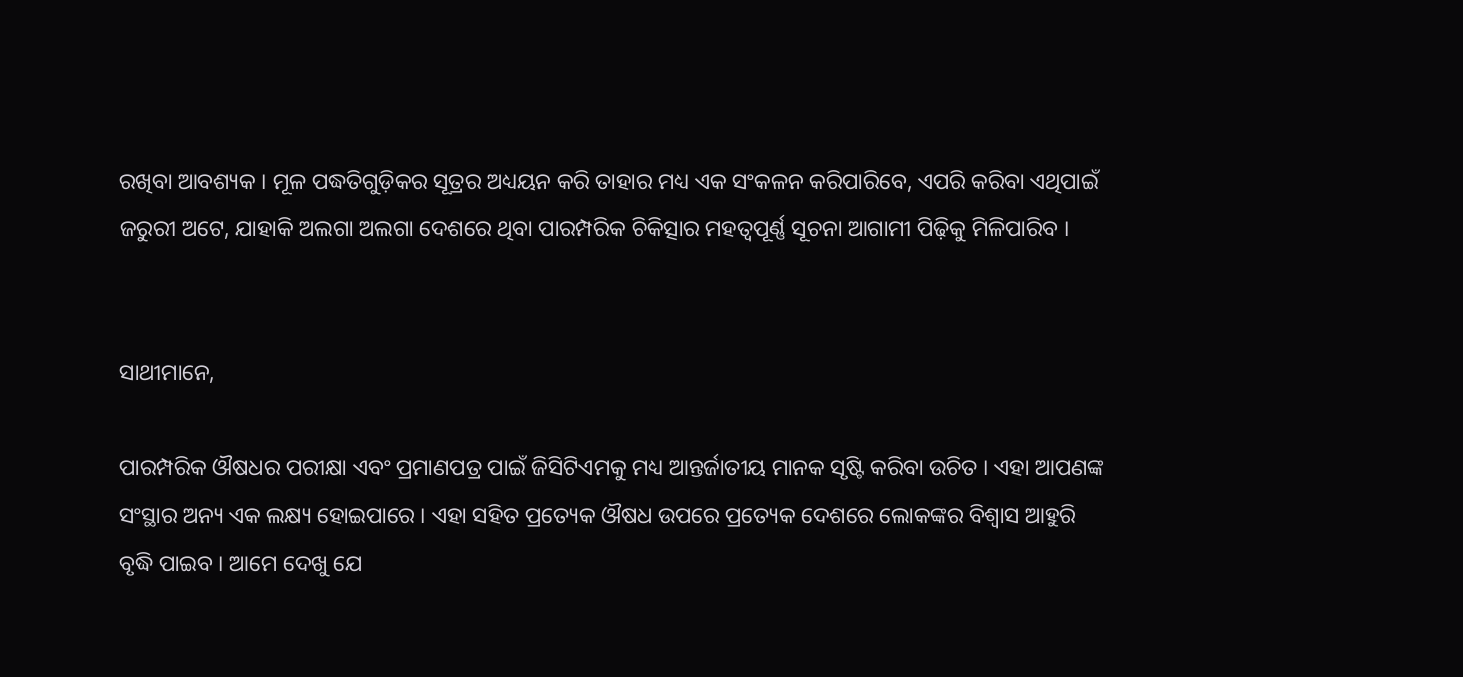ରଖିବା ଆବଶ୍ୟକ । ମୂଳ ପଦ୍ଧତିଗୁଡ଼ିକର ସୂତ୍ରର ଅଧ୍ୟୟନ କରି ତାହାର ମଧ୍ୟ ଏକ ସଂକଳନ କରିପାରିବେ, ଏପରି କରିବା ଏଥିପାଇଁ ଜରୁରୀ ଅଟେ, ଯାହାକି ଅଲଗା ଅଲଗା ଦେଶରେ ଥିବା ପାରମ୍ପରିକ ଚିକିତ୍ସାର ମହତ୍ୱପୂର୍ଣ୍ଣ ସୂଚନା ଆଗାମୀ ପିଢ଼ିକୁ ମିଳିପାରିବ ।


ସାଥୀମାନେ,

ପାରମ୍ପରିକ ଔଷଧର ପରୀକ୍ଷା ଏବଂ ପ୍ରମାଣପତ୍ର ପାଇଁ ଜିସିଟିଏମକୁ ମଧ୍ୟ ଆନ୍ତର୍ଜାତୀୟ ମାନକ ସୃଷ୍ଟି କରିବା ଉଚିତ । ଏହା ଆପଣଙ୍କ ସଂସ୍ଥାର ଅନ୍ୟ ଏକ ଲକ୍ଷ୍ୟ ହୋଇପାରେ । ଏହା ସହିତ ପ୍ରତ୍ୟେକ ଔଷଧ ଉପରେ ପ୍ରତ୍ୟେକ ଦେଶରେ ଲୋକଙ୍କର ବିଶ୍ୱାସ ଆହୁରି ବୃଦ୍ଧି ପାଇବ । ଆମେ ଦେଖୁ ଯେ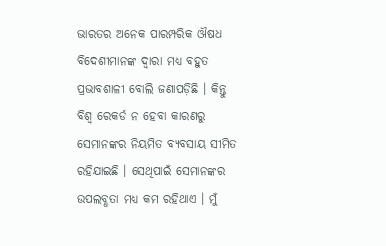ଭାରତର ଅନେକ ପାରମ୍ପରିକ ଔଷଧ ବିଦେଶୀମାନଙ୍କ ଦ୍ୱାରା ମଧ୍ୟ ବହୁତ ପ୍ରଭାବଶାଳୀ ବୋଲି ଜଣାପଡ଼ିଛି । କିନ୍ତୁ ବିଶ୍ୱ ରେକର୍ଡ ନ ହେବା କାରଣରୁ ସେମାନଙ୍କର ନିୟମିତ ବ୍ୟବସାୟ ସୀମିତ ରହିଯାଇଛି । ସେଥିପାଇଁ ସେମାନଙ୍କର ଉପଲବ୍ଧତା ମଧ୍ୟ କମ ରହିଥାଏ । ମୁଁ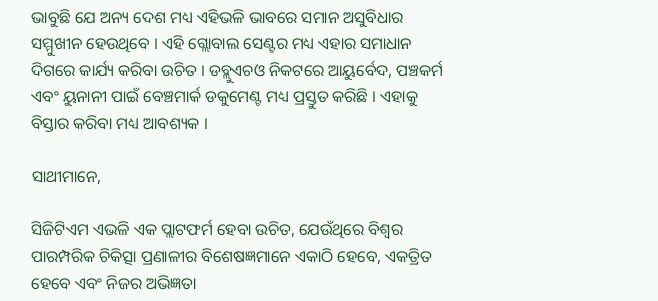ଭାବୁଛି ଯେ ଅନ୍ୟ ଦେଶ ମଧ୍ୟ ଏହିଭଳି ଭାବରେ ସମାନ ଅସୁବିଧାର ସମ୍ମୁଖୀନ ହେଉଥିବେ । ଏହି ଗ୍ଲୋବାଲ ସେଣ୍ଟର ମଧ୍ୟ ଏହାର ସମାଧାନ ଦିଗରେ କାର୍ଯ୍ୟ କରିବା ଉଚିତ । ଡବ୍ଲୁଏଚଓ ନିକଟରେ ଆୟୁର୍ବେଦ, ପଞ୍ଚକର୍ମ ଏବଂ ୟୁନାନୀ ପାଇଁ ବେଞ୍ଚମାର୍କ ଡକୁମେଣ୍ଟ ମଧ୍ୟ ପ୍ରସ୍ତୁତ କରିଛି । ଏହାକୁ ବିସ୍ତାର କରିବା ମଧ୍ୟ ଆବଶ୍ୟକ ।

ସାଥୀମାନେ,

ସିଜିଟିଏମ ଏଭଳି ଏକ ପ୍ଲାଟଫର୍ମ ହେବା ଉଚିତ, ଯେଉଁଥିରେ ବିଶ୍ୱର ପାରମ୍ପରିକ ଚିକିତ୍ସା ପ୍ରଣାଳୀର ବିଶେଷଜ୍ଞମାନେ ଏକାଠି ହେବେ, ଏକତ୍ରିତ ହେବେ ଏବଂ ନିଜର ଅଭିଜ୍ଞତା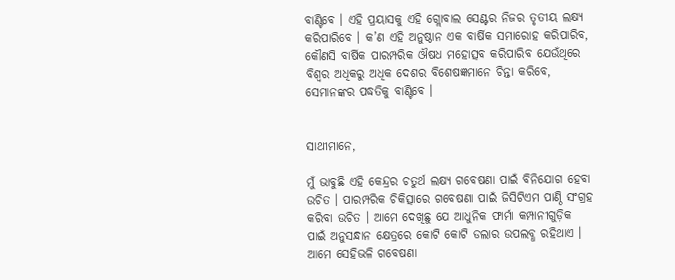ବାଣ୍ଟିବେ । ଏହି ପ୍ରୟାସକୁ ଏହି ଗ୍ଲୋବାଲ ସେଣ୍ଟର ନିଜର ତୃତୀୟ ଲକ୍ଷ୍ୟ କରିପାରିବେ । କ’ଣ ଏହି ଅନୁଷ୍ଠାନ ଏକ ବାର୍ଷିକ ସମାରୋହ କରିପାରିବ, କୌଣସି ବାର୍ଷିକ ପାରମ୍ପରିକ ଔଷଧ ମହୋତ୍ସବ କରିପାରିବ ଯେଉଁଥିରେ ବିଶ୍ୱର ଅଧିକରୁ ଅଧିକ ଦେଶର ବିଶେଷଜ୍ଞମାନେ ଚିନ୍ତା କରିବେ, ସେମାନଙ୍କର ପଦ୍ଧତିକୁ ବାଣ୍ଟିବେ ।


ସାଥୀମାନେ,

ମୁଁ ଭାବୁଛି ଏହି କେନ୍ଦ୍ରର ଚତୁର୍ଥ ଲକ୍ଷ୍ୟ ଗବେଷଣା ପାଇଁ ବିନିଯୋଗ ହେବା ଉଚିତ । ପାରମ୍ପରିକ ଚିକିତ୍ସାରେ ଗବେଷଣା ପାଇଁ ଜିସିଟିଏମ ପାଣ୍ଠି ସଂଗ୍ରହ କରିବା ଉଚିତ । ଆମେ ଦେଖିଛୁ ଯେ ଆଧୁନିକ ଫାର୍ମା କମ୍ପାନୀଗୁଡ଼ିକ ପାଇଁ ଅନୁସନ୍ଧାନ କ୍ଷେତ୍ରରେ କୋଟି କୋଟି ଡଲାର ଉପଲବ୍ଧ ରହିଥାଏ । ଆମେ ସେହିଭଳି ଗବେଷଣା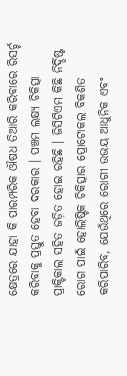କ୍ଷେତ୍ରରେ ଯାହା କି ପାରମ୍ପରିକ ଔଷଧ ତିଆରି କରିବାରେ ରିସର୍ଚ୍ଚ କରିବାକୁ ପ୍ରସ୍ତୁତ ହେବା ଦରକାର । ପଞ୍ଚମ ଲକ୍ଷ୍ୟ ଚିକିତ୍ସା ପ୍ରାକ୍ଟିକାଲ ସହିତ ଜଡ଼ିତ ହୋଇ ରହିଛି । ଜିସିଟିଏମ କିଛି ନିର୍ଦ୍ଦିଷ୍ଟ ରୋଗ ପାଇଁ ହୋଲିଷ୍ଟିକ ଚିକିତ୍ସାର ପ୍ରୋଟୋକଲ ବିକଶିତ କରିପାରିବ, ଯେଉଁଥିରେ ରୋଗୀ ଉଭୟ ଆଧୁନିକ ଏବଂ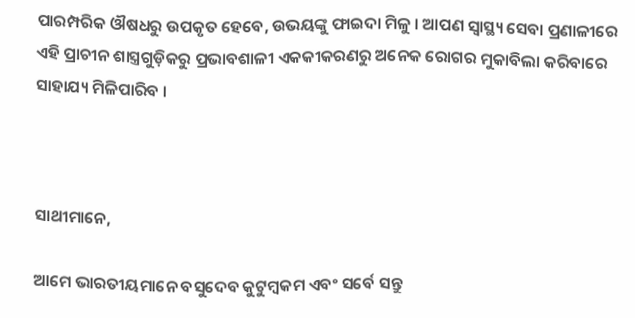ପାରମ୍ପରିକ ଔଷଧରୁ ଉପକୃତ ହେବେ, ଉଭୟଙ୍କୁ ଫାଇଦା ମିଳୁ । ଆପଣ ସ୍ୱାସ୍ଥ୍ୟ ସେବା ପ୍ରଣାଳୀରେ ଏହି ପ୍ରାଚୀନ ଶାସ୍ତ୍ରଗୁଡ଼ିକରୁ ପ୍ରଭାବଶାଳୀ ଏକକୀକରଣରୁ ଅନେକ ରୋଗର ମୁକାବିଲା କରିବାରେ ସାହାଯ୍ୟ ମିଳିପାରିବ ।



ସାଥୀମାନେ,

ଆମେ ଭାରତୀୟମାନେ ବସୁଦେବ କୁଟୁମ୍ବକମ ଏବଂ ସର୍ବେ ସନ୍ତୁ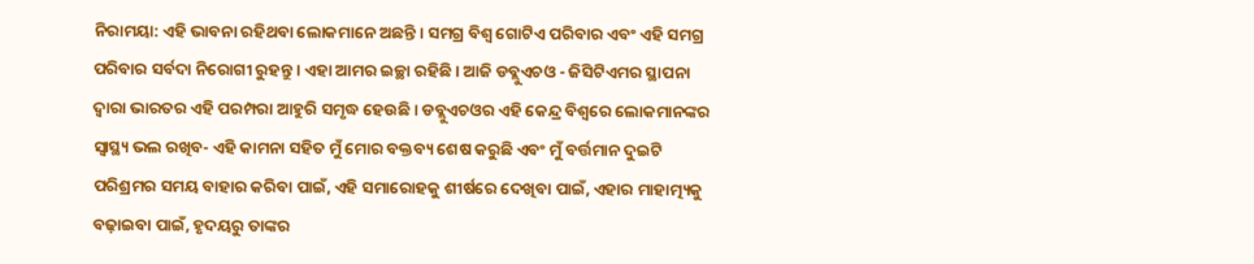ନିରାମୟା: ଏହି ଭାବନା ରହିଥବା ଲୋକମାନେ ଅଛନ୍ତି । ସମଗ୍ର ବିଶ୍ୱ ଗୋଟିଏ ପରିବାର ଏବଂ ଏହି ସମଗ୍ର ପରିବାର ସର୍ବଦା ନିରୋଗୀ ରୁହନ୍ତୁ । ଏହା ଆମର ଇଚ୍ଛା ରହିଛି । ଆଜି ଡବ୍ଲୁଏଚଓ - ଜିସିଟିଏମର ସ୍ଥାପନା ଦ୍ୱାରା ଭାରତର ଏହି ପରମ୍ପରା ଆହୁରି ସମୃଦ୍ଧ ହେଉଛି । ଡବ୍ଲୁଏଚଓର ଏହି କେନ୍ଦ୍ର ବିଶ୍ୱରେ ଲୋକମାନଙ୍କର ସ୍ୱାସ୍ଥ୍ୟ ଭଲ ରଖିବ- ଏହି କାମନା ସହିତ ମୁଁ ମୋର ବକ୍ତବ୍ୟ ଶେଷ କରୁଛି ଏବଂ ମୁଁ ବର୍ତ୍ତମାନ ଦୁଇଟି ପରିଶ୍ରମର ସମୟ ବାହାର କରିବା ପାଇଁ, ଏହି ସମାରୋହକୁ ଶୀର୍ଷରେ ଦେଖିବା ପାଇଁ, ଏହାର ମାହାତ୍ମ୍ୟକୁ ବଢ଼ାଇବା ପାଇଁ, ହୃଦୟରୁ ତାଙ୍କର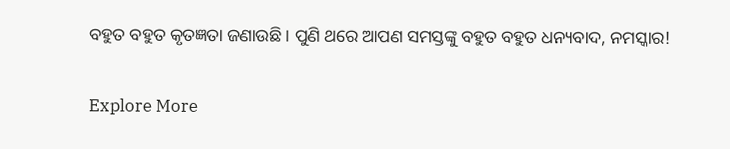ବହୁତ ବହୁତ କୃତଜ୍ଞତା ଜଣାଉଛି । ପୁଣି ଥରେ ଆପଣ ସମସ୍ତଙ୍କୁ ବହୁତ ବହୁତ ଧନ୍ୟବାଦ, ନମସ୍କାର!

Explore More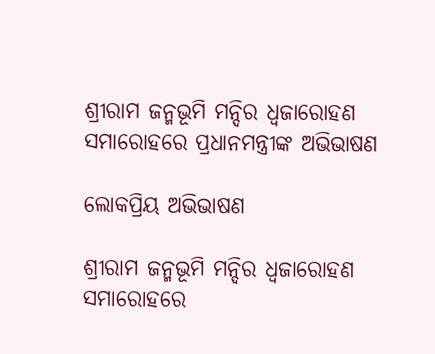ଶ୍ରୀରାମ ଜନ୍ମଭୂମି ମନ୍ଦିର ଧ୍ଵଜାରୋହଣ ସମାରୋହରେ ପ୍ରଧାନମନ୍ତ୍ରୀଙ୍କ ଅଭିଭାଷଣ

ଲୋକପ୍ରିୟ ଅଭିଭାଷଣ

ଶ୍ରୀରାମ ଜନ୍ମଭୂମି ମନ୍ଦିର ଧ୍ଵଜାରୋହଣ ସମାରୋହରେ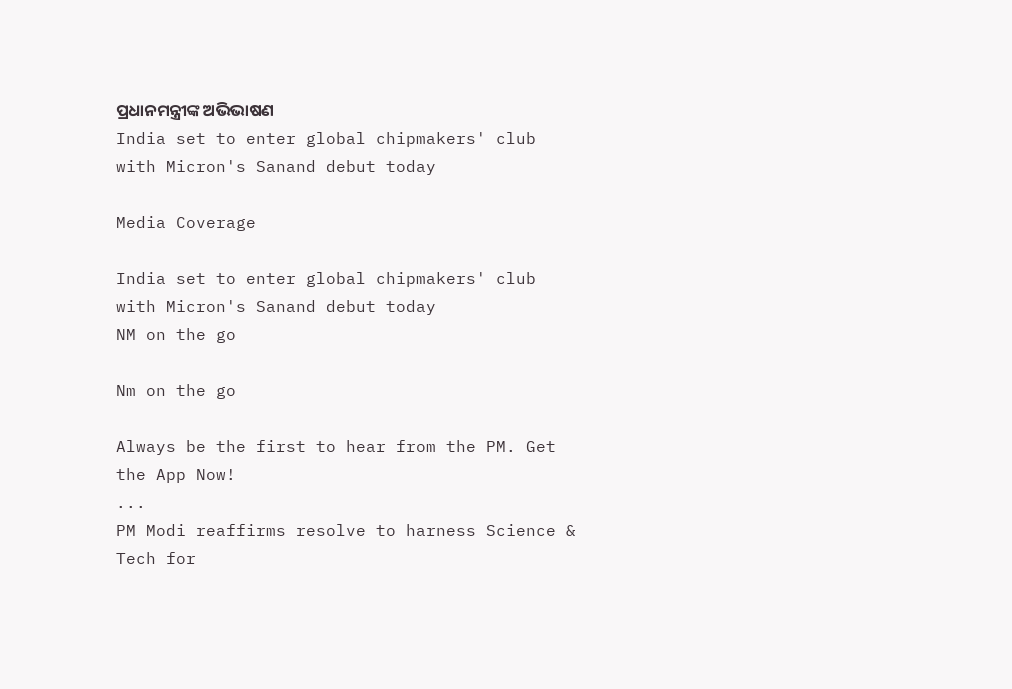ପ୍ରଧାନମନ୍ତ୍ରୀଙ୍କ ଅଭିଭାଷଣ
India set to enter global chipmakers' club with Micron's Sanand debut today

Media Coverage

India set to enter global chipmakers' club with Micron's Sanand debut today
NM on the go

Nm on the go

Always be the first to hear from the PM. Get the App Now!
...
PM Modi reaffirms resolve to harness Science & Tech for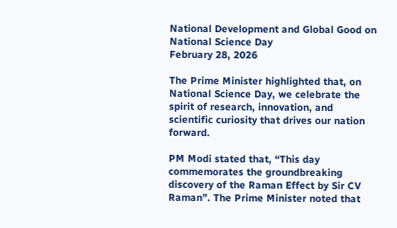National Development and Global Good on National Science Day
February 28, 2026

The Prime Minister highlighted that, on National Science Day, we celebrate the spirit of research, innovation, and scientific curiosity that drives our nation forward.

PM Modi stated that, “This day commemorates the groundbreaking discovery of the Raman Effect by Sir CV Raman”. The Prime Minister noted that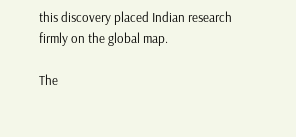this discovery placed Indian research firmly on the global map.

The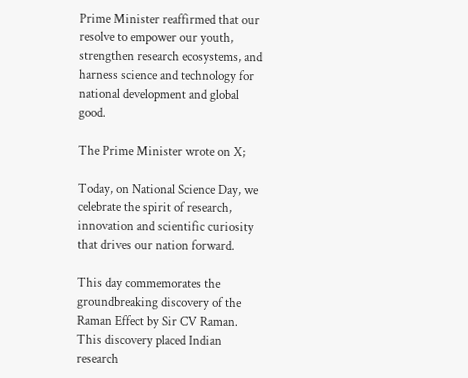Prime Minister reaffirmed that our resolve to empower our youth, strengthen research ecosystems, and harness science and technology for national development and global good.

The Prime Minister wrote on X;

Today, on National Science Day, we celebrate the spirit of research, innovation and scientific curiosity that drives our nation forward.

This day commemorates the groundbreaking discovery of the Raman Effect by Sir CV Raman. This discovery placed Indian research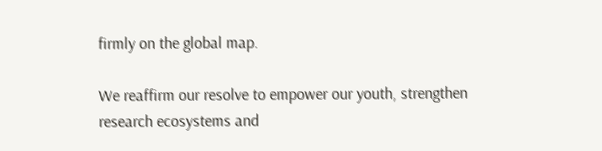firmly on the global map.

We reaffirm our resolve to empower our youth, strengthen research ecosystems and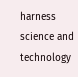harness science and technology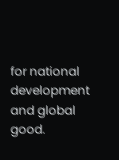for national development and global good.